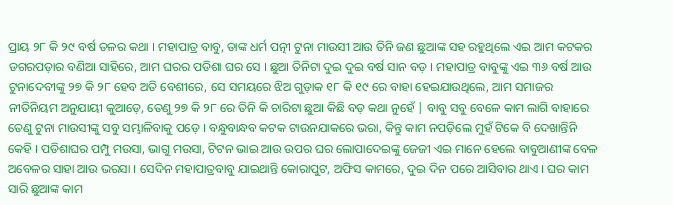ପ୍ରାୟ ୨୮ କି ୨୯ ବର୍ଷ ତଳର କଥା । ମହାପାତ୍ର ବାବୁ, ତାଙ୍କ ଧର୍ମ ପତ୍ନୀ ଟୁନା ମାଉସୀ ଆଉ ତିନି ଜଣ ଛୁଆଙ୍କ ସହ ରହୁଥିଲେ ଏଇ ଆମ କଟକର ଡଗରପଡ଼ାର ବଣିଆ ସାହିରେ, ଆମ ଘରର ପଡିଶା ଘର ସେ । ଛୁଆ ତିନିଟା ଦୁଇ ଦୁଇ ବର୍ଷ ସାନ ବଡ଼ । ମହାପାତ୍ର ବାବୁଙ୍କୁ ଏଇ ୩୬ ବର୍ଷ ଆଉ ଟୁନାଦେବୀଙ୍କୁ ୨୭ କି ୨୮ ହେବ ଅତି ବେଶୀରେ, ସେ ସମୟରେ ଝିଅ ଗୁଡ଼ାକ ୧୮ କି ୧୯ ରେ ବାହା ହେଇଯାଉଥିଲେ, ଆମ ସମାଜର ନୀତିନିୟମ ଅନୁଯାୟୀ କୁଆଡ଼େ, ତେଣୁ ୨୭ କି ୨୮ ରେ ତିନି କି ଚାରିଟା ଛୁଆ କିଛି ବଡ଼ କଥା ନୁହେଁ | ବାବୁ ସବୁ ବେଳେ କାମ ଲାଗି ବାହାରେ ତେଣୁ ଟୁନା ମାଉସୀଙ୍କୁ ସବୁ ସମ୍ଭାଳିବାକୁ ପଡ଼େ । ବନ୍ଧୁବାନ୍ଧବ କଟକ ଟାଉନଯାକରେ ଭରା, କିନ୍ତୁ କାମ ନପଡ଼ିଲେ ମୁହଁ ଟିକେ ବି ଦେଖାନ୍ତିନି କେହି । ପଡିଶାଘର ପମ୍ପୁ ମଉସା, ଭାଗୁ ମଉସା, ଟିଟନ ଭାଇ ଆଉ ଉପର ଘର ଲୋପାଦେଇଙ୍କୁ ଜେଜୀ ଏଇ ମାନେ ହେଲେ ବାବୁଆଣୀଙ୍କ ବେଳ ଅବେଳର ସାହା ଆଉ ଭରସା । ସେଦିନ ମହାପାତ୍ରବାବୁ ଯାଇଥାନ୍ତି କୋରାପୁଟ, ଅଫିସ କାମରେ, ଦୁଇ ଦିନ ପରେ ଆସିବାର ଥାଏ । ଘର କାମ ସାରି ଛୁଆଙ୍କ କାମ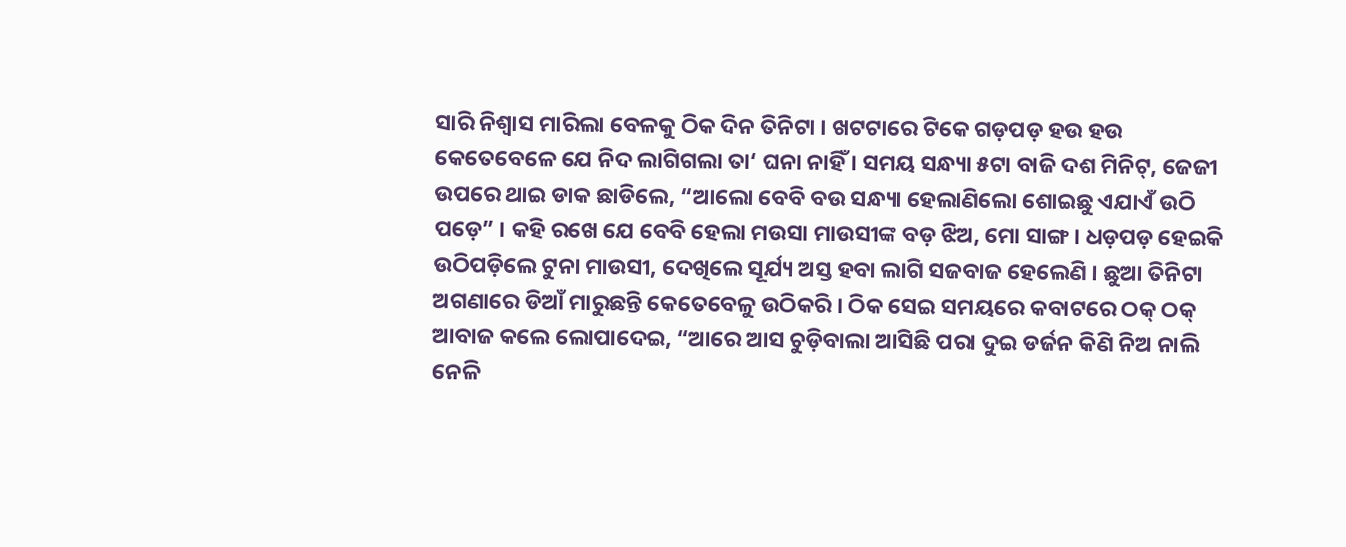ସାରି ନିଶ୍ୱାସ ମାରିଲା ବେଳକୁ ଠିକ ଦିନ ତିନିଟା । ଖଟଟାରେ ଟିକେ ଗଡ଼ପଡ଼ ହଉ ହଉ କେତେବେଳେ ଯେ ନିଦ ଲାଗିଗଲା ତା‘ ଘନା ନାହିଁ । ସମୟ ସନ୍ଧ୍ୟା ୫ଟା ବାଜି ଦଶ ମିନିଟ୍, ଜେଜୀ ଉପରେ ଥାଇ ଡାକ ଛାଡିଲେ, “ଆଲୋ ବେବି ବଉ ସନ୍ଧ୍ୟା ହେଲାଣିଲୋ ଶୋଇଛୁ ଏଯାଏଁ ଉଠି ପଡ଼େ” । କହି ରଖେ ଯେ ବେବି ହେଲା ମଉସା ମାଉସୀଙ୍କ ବଡ଼ ଝିଅ, ମୋ ସାଙ୍ଗ । ଧଡ଼ପଡ଼ ହେଇକି ଉଠିପଡ଼ିଲେ ଟୁନା ମାଉସୀ, ଦେଖିଲେ ସୂର୍ଯ୍ୟ ଅସ୍ତ ହବା ଲାଗି ସଜବାଜ ହେଲେଣି । ଛୁଆ ତିନିଟା ଅଗଣାରେ ଡିଆଁ ମାରୁଛନ୍ତି କେତେବେଳୁ ଉଠିକରି । ଠିକ ସେଇ ସମୟରେ କବାଟରେ ଠକ୍ ଠକ୍ ଆବାଜ କଲେ ଲୋପାଦେଇ, “ଆରେ ଆସ ଚୁଡ଼ିବାଲା ଆସିଛି ପରା ଦୁଇ ଡର୍ଜନ କିଣି ନିଅ ନାଲି ନେଳି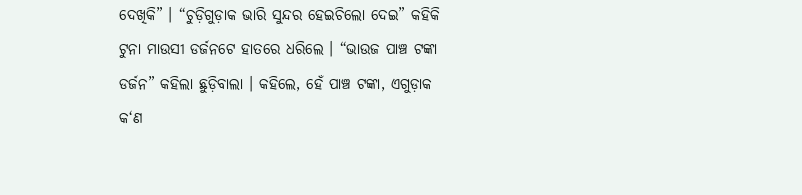ଦେଖିକି” । “ଚୁଡ଼ିଗୁଡ଼ାକ ଭାରି ସୁନ୍ଦର ହେଇଚିଲୋ ଦେଇ” କହିକି ଟୁନା ମାଉସୀ ଡର୍ଜନଟେ ହାତରେ ଧରିଲେ । “ଭାଉଜ ପାଞ୍ଚ ଟଙ୍କା ଡର୍ଜନ” କହିଲା ଛୁଡ଼ିବାଲା । କହିଲେ, ହେଁ ପାଞ୍ଚ ଟଙ୍କା, ଏଗୁଡ଼ାକ କ‘ଣ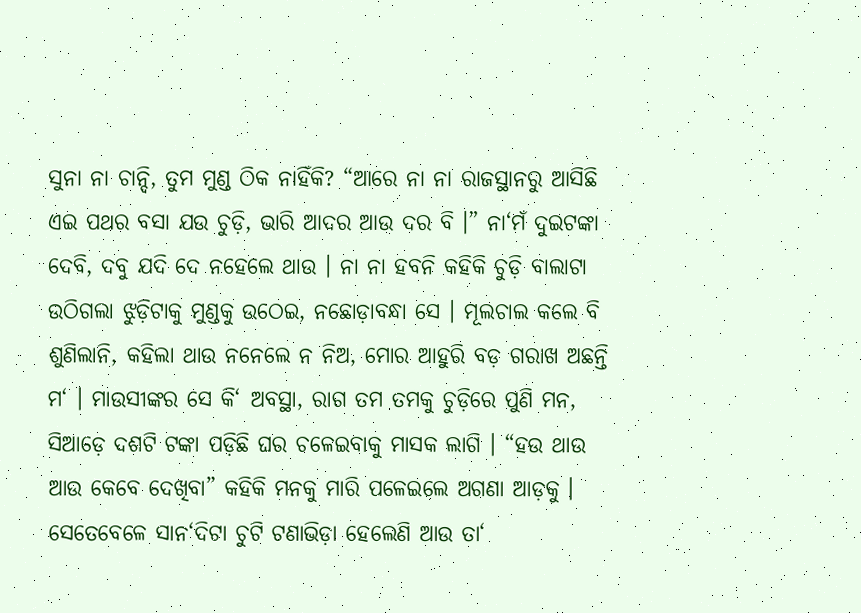ସୁନା ନା ଚାନ୍ଦି, ତୁମ ମୁଣ୍ଡ ଠିକ ନାହିଁକି? “ଆରେ ନା ନା ରାଜସ୍ଥାନରୁ ଆସିଛି ଏଇ ପଥର ବସା ଯଉ ଚୁଡ଼ି, ଭାରି ଆଦର ଆଉ ଦର ବି ।” ନା‘ମଁ ଦୁଇଟଙ୍କା ଦେବି, ଦବୁ ଯଦି ଦେ ନହେଲେ ଥାଉ । ନା ନା ହବନି କହିକି ଚୁଡ଼ି ବାଲାଟା ଉଠିଗଲା ଝୁଡ଼ିଟାକୁ ମୁଣ୍ଡକୁ ଉଠେଇ, ନଛୋଡ଼ାବନ୍ଧା ସେ । ମୂଲଚାଲ କଲେ ବି ଶୁଣିଲାନି, କହିଲା ଥାଉ ନନେଲେ ନ ନିଅ, ମୋର ଆହୁରି ବଡ଼ ଗରାଖ ଅଛନ୍ତି ମ‘ । ମାଉସୀଙ୍କର ସେ କି‘ ଅବସ୍ଥା, ରାଗ ତମ ତମକୁ ଚୁଡ଼ିରେ ପୁଣି ମନ, ସିଆଡ଼େ ଦଶଟି ଟଙ୍କା ପଡ଼ିଛି ଘର ଚଳେଇବାକୁ ମାସକ ଲାଗି । “ହଉ ଥାଉ ଆଉ କେବେ ଦେଖିବା” କହିକି ମନକୁ ମାରି ପଳେଇଲେ ଅଗଣା ଆଡ଼କୁ । ସେତେବେଳେ ସାନ‘ଦିଟା ଚୁଟି ଟଣାଭିଡ଼ା ହେଲେଣି ଆଉ ତା‘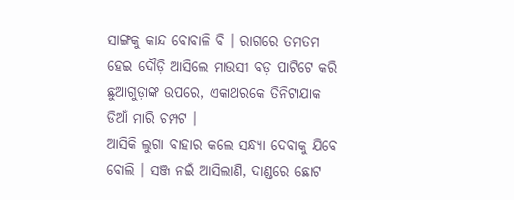ସାଙ୍ଗକୁ କାନ୍ଦ ବୋବାଳି ବି । ରାଗରେ ତମତମ ହେଇ ଦୌଡ଼ି ଆସିଲେ ମାଉସୀ ବଡ଼ ପାଟିଟେ କରି ଛୁଆଗୁଡ଼ାଙ୍କ ଉପରେ, ଏକାଥରକେ ତିନିଟାଯାକ ଡିଆଁ ମାରି ଚମ୍ପଟ ।
ଆସିକି ଲୁଗା ବାହାର କଲେ ସନ୍ଧ୍ୟା ଦେବାକୁ ଯିବେ ବୋଲି । ସଞ୍ଜ ନଇଁ ଆସିଲାଣି, ଦାଣ୍ଡରେ ଛୋଟ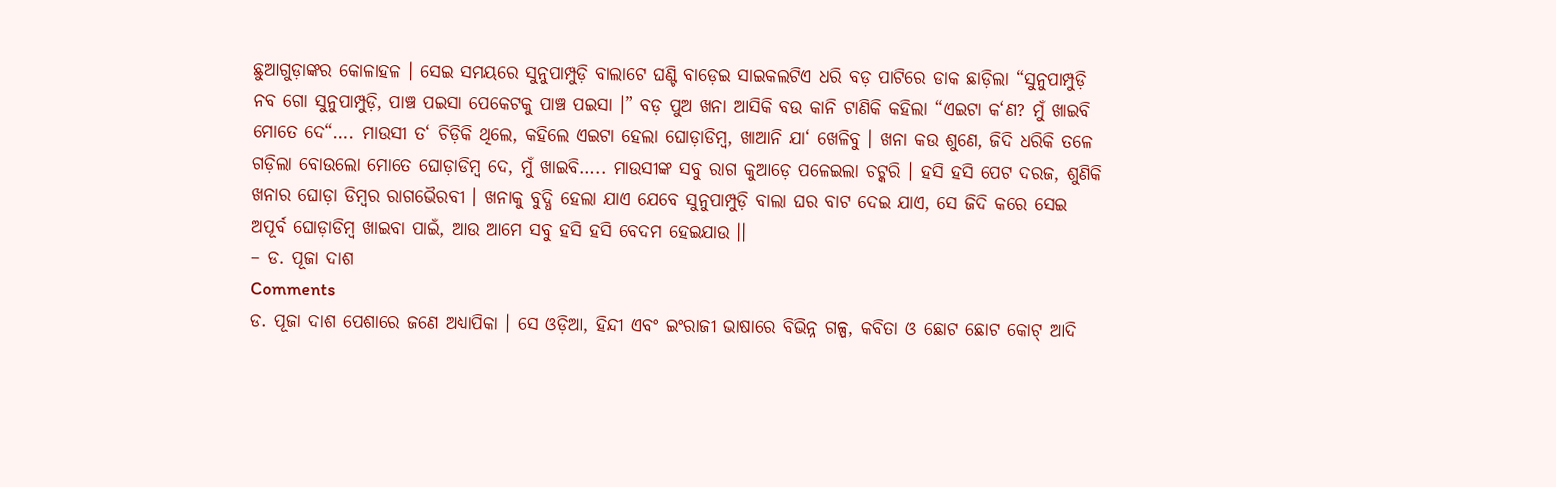ଛୁଆଗୁଡ଼ାଙ୍କର କୋଳାହଳ । ସେଇ ସମୟରେ ସୁନୁପାମ୍ପୁଡ଼ି ବାଲାଟେ ଘଣ୍ଟି ବାଡ଼େଇ ସାଇକଲଟିଏ ଧରି ବଡ଼ ପାଟିରେ ଡାକ ଛାଡ଼ିଲା “ସୁନୁପାମ୍ପୁଡ଼ି ନବ ଗୋ ସୁନୁପାମ୍ପୁଡ଼ି, ପାଞ୍ଚ ପଇସା ପେକେଟକୁ ପାଞ୍ଚ ପଇସା ।” ବଡ଼ ପୁଅ ଖନା ଆସିକି ବଉ କାନି ଟାଣିକି କହିଲା “ଏଇଟା କ‘ଣ? ମୁଁ ଖାଇବି ମୋତେ ଦେ“…. ମାଉସୀ ତ‘ ଚିଡ଼ିକି ଥିଲେ, କହିଲେ ଏଇଟା ହେଲା ଘୋଡ଼ାଡିମ୍ବ, ଖାଆନି ଯା‘ ଖେଳିବୁ । ଖନା କଉ ଶୁଣେ, ଜିଦି ଧରିକି ତଳେ ଗଡ଼ିଲା ବୋଉଲୋ ମୋତେ ଘୋଡ଼ାଡିମ୍ବ ଦେ, ମୁଁ ଖାଇବି….. ମାଉସୀଙ୍କ ସବୁ ରାଗ କୁଆଡ଼େ ପଳେଇଲା ଚଟ୍କରି । ହସି ହସି ପେଟ ଦରଜ, ଶୁଣିକି ଖନାର ଘୋଡ଼ା ଡିମ୍ବର ରାଗଭୈରବୀ । ଖନାକୁ ବୁଦ୍ଧି ହେଲା ଯାଏ ଯେବେ ସୁନୁପାମ୍ପୁଡ଼ି ବାଲା ଘର ବାଟ ଦେଇ ଯାଏ, ସେ ଜିଦି କରେ ସେଇ ଅପୂର୍ବ ଘୋଡ଼ାଡିମ୍ବ ଖାଇବା ପାଇଁ, ଆଉ ଆମେ ସବୁ ହସି ହସି ବେଦମ ହେଇଯାଉ ।।
– ଡ. ପୂଜା ଦାଶ
Comments
ଡ. ପୂଜା ଦାଶ ପେଶାରେ ଜଣେ ଅଧ୍ୟାପିକା । ସେ ଓଡ଼ିଆ, ହିନ୍ଦୀ ଏବଂ ଇଂରାଜୀ ଭାଷାରେ ବିଭିନ୍ନ ଗଳ୍ପ, କବିତା ଓ ଛୋଟ ଛୋଟ କୋଟ୍ ଆଦି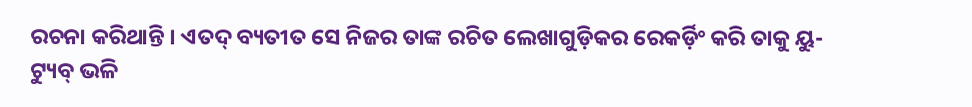ରଚନା କରିଥାନ୍ତି । ଏତଦ୍ ବ୍ୟତୀତ ସେ ନିଜର ତାଙ୍କ ରଚିତ ଲେଖାଗୁଡ଼ିକର ରେକର୍ଡ଼ିଂ କରି ତାକୁ ୟୁ-ଟ୍ୟୁବ୍ ଭଳି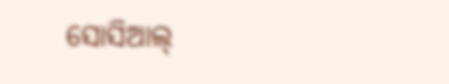ସୋସିଆଲ୍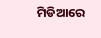ମିଡିଆରେ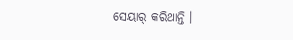ସେୟାର୍ କରିଥାନ୍ତି ।